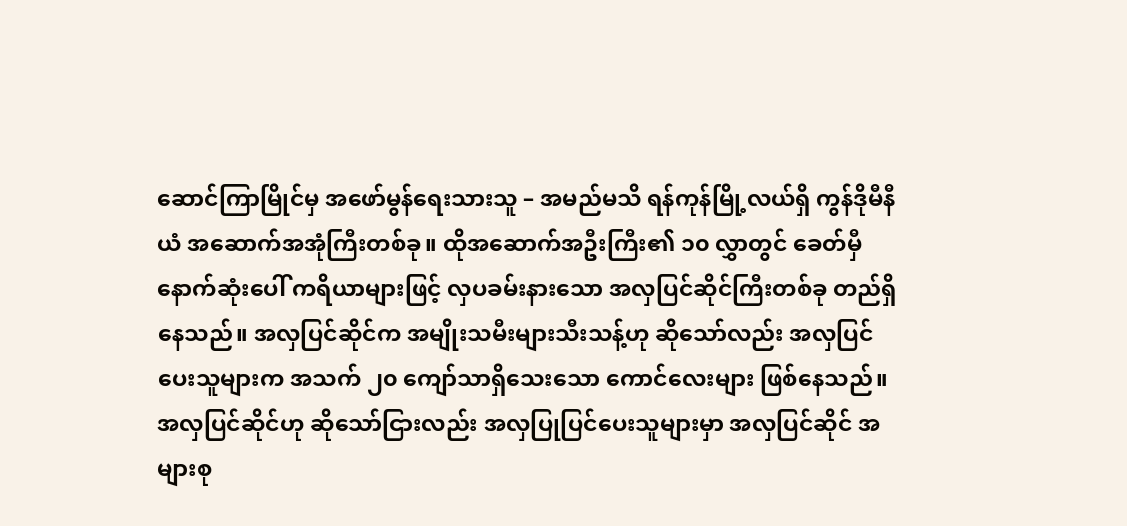ဆောင်ကြာမြိုင်မှ အဖော်မွန်ရေးသားသူ – အမည်မသိ ရန်ကုန်မြို့လယ်ရှိ ကွန်ဒိုမီနီယံ အဆောက်အအုံကြီးတစ်ခု။ ထိုအဆောက်အဦးကြီး၏ ၁၀ လွှာတွင် ခေတ်မှီ နောက်ဆုံးပေါ် ကရိယာများဖြင့် လှပခမ်းနားသော အလှပြင်ဆိုင်ကြီးတစ်ခု တည်ရှိနေသည်။ အလှပြင်ဆိုင်က အမျိုးသမီးများသီးသန့်ဟု ဆိုသော်လည်း အလှပြင်ပေးသူများက အသက် ၂၀ ကျော်သာရှိသေးသော ကောင်လေးများ ဖြစ်နေသည်။ အလှပြင်ဆိုင်ဟု ဆိုသော်ငြားလည်း အလှပြုပြင်ပေးသူများမှာ အလှပြင်ဆိုင် အများစု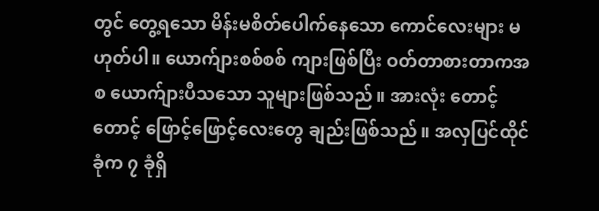တွင် တွေ့ရသော မိန်းမစိတ်ပေါက်နေသော ကောင်လေးများ မဟုတ်ပါ။ ယောက်ျားစစ်စစ် ကျားဖြစ်ပြီး ဝတ်တာစားတာကအစ ယောက်ျားပီသသော သူများဖြစ်သည်။ အားလုံး တောင့်တောင့် ဖြောင့်ဖြောင့်လေးတွေ ချည်းဖြစ်သည်။ အလှပြင်ထိုင်ခုံက ၇ ခုံရှိ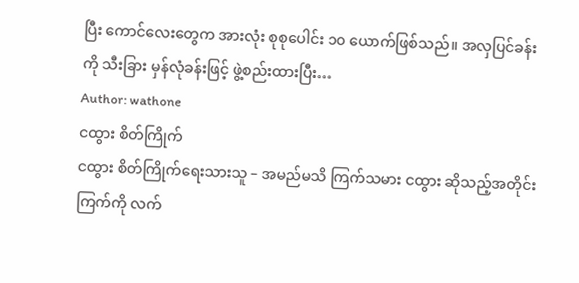ပြီး ကောင်လေးတွေက အားလုံး စုစုပေါင်း ၁၀ ယောက်ဖြစ်သည်။ အလှပြင်ခန်းကို သီးခြား မှန်လုံခန်းဖြင့် ဖွဲ့စည်းထားပြီး…
Author: wathone
ငထွား စိတ်ကြိုက်
ငထွား စိတ်ကြိုက်ရေးသားသူ – အမည်မသိ ကြက်သမား ငထွား ဆိုသည့်အတိုင်း ကြက်ကို လက်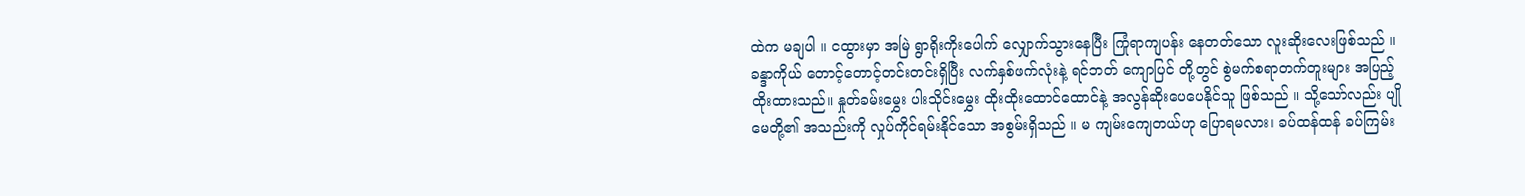ထဲက မချပါ ။ ငထွားမှာ အမြဲ ရွာရိုးကိုးပေါက် လျှောက်သွားနေပြီး ကြုံရာကျပန်း နေတတ်သော လူးဆိုးလေးဖြစ်သည် ။ ခန္ဒာကိုယ် တောင့်တောင့်တင်းတင်းရှိပြီး လက်နှစ်ဖက်လုံးနဲ့ ရင်ဘတ် ကျောပြင် တို့တွင် စွဲမက်စရာတက်တူးများ အပြည့်ထိုးထားသည်။ နှုတ်ခမ်းမွှေး ပါးသိုင်းမွှေး ထိုးထိုးထောင်ထောင်နဲ့ အလွန်ဆိုးပေပေနိုင်သူ ဖြစ်သည် ။ သို့သော်လည်း ပျိုမေတို့၏ အသည်းကို လှုပ်ကိုင်ရမ်းနိုင်သော အစွမ်းရှိသည် ။ မ ကျမ်းကျေတယ်ဟု ပြောရမလား၊ ခပ်ထန်ထန် ခပ်ကြမ်း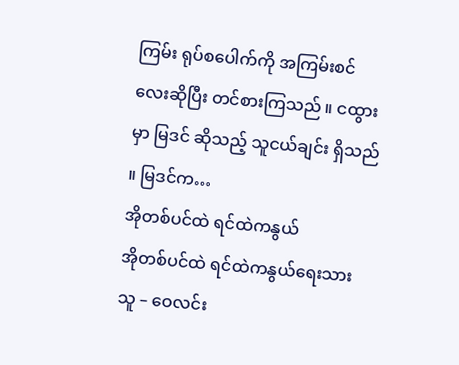ကြမ်း ရုပ်စပေါက်ကို အကြမ်းစင်လေးဆိုပြီး တင်စားကြသည် ။ ငထွားမှာ မြဒင် ဆိုသည့် သူငယ်ချင်း ရှိသည် ။ မြဒင်က…
အိုတစ်ပင်ထဲ ရင်ထဲကနွယ်
အိုတစ်ပင်ထဲ ရင်ထဲကနွယ်ရေးသားသူ – ဝေလင်း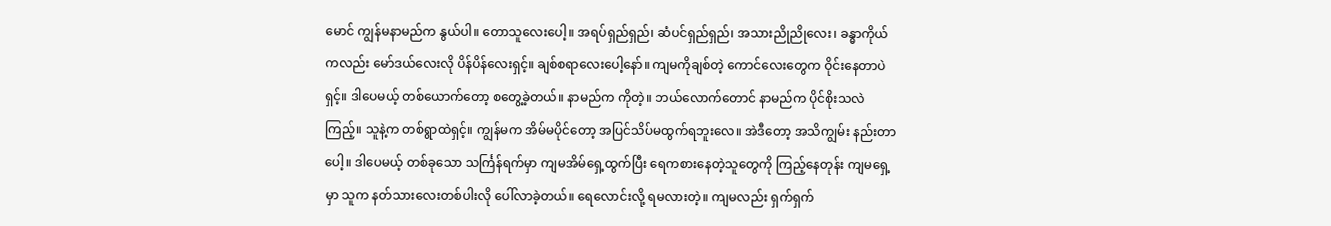မောင် ကျွန်မနာမည်က နွယ်ပါ။ တောသူလေးပေါ့။ အရပ်ရှည်ရှည်၊ ဆံပင်ရှည်ရှည်၊ အသားညိုညိုလေး၊ ခန္ဓာကိုယ်ကလည်း မော်ဒယ်လေးလို ပိန်ပိန်လေးရှင့်။ ချစ်စရာလေးပေါ့နော်။ ကျမကိုချစ်တဲ့ ကောင်လေးတွေက ဝိုင်းနေတာပဲရှင့်။ ဒါပေမယ့် တစ်ယောက်တော့ စတွေ့ခဲ့တယ်။ နာမည်က ကိုတဲ့။ ဘယ်လောက်တောင် နာမည်က ပိုင်စိုးသလဲကြည့်။ သူနဲ့က တစ်ရွာထဲရှင့်။ ကျွန်မက အိမ်မပိုင်တော့ အပြင်သိပ်မထွက်ရဘူးလေ။ အဲဒီတော့ အသိကျွမ်း နည်းတာပေါ့။ ဒါပေမယ့် တစ်ခုသော သင်္ကြန်ရက်မှာ ကျမအိမ်ရှေ့ထွက်ပြီး ရေကစားနေတဲ့သူတွေကို ကြည့်နေတုန်း ကျမရှေ့မှာ သူက နတ်သားလေးတစ်ပါးလို ပေါ်လာခဲ့တယ်။ ရေလောင်းလို့ ရမလားတဲ့။ ကျမလည်း ရှက်ရှက်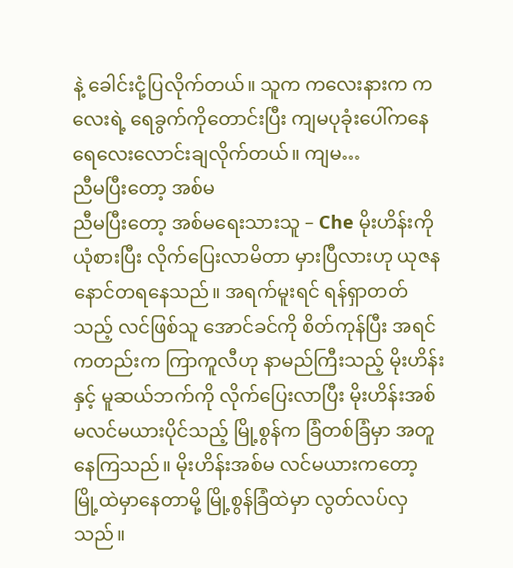နဲ့ ခေါင်းငုံ့ပြလိုက်တယ်။ သူက ကလေးနားက ကလေးရဲ့ ရေခွက်ကိုတောင်းပြီး ကျမပုခုံးပေါ်ကနေ ရေလေးလောင်းချလိုက်တယ်။ ကျမ…
ညီမပြီးတော့ အစ်မ
ညီမပြီးတော့ အစ်မရေးသားသူ – Che မိုးဟိန်းကို ယုံစားပြီး လိုက်ပြေးလာမိတာ မှားပြီလားဟု ယုဇန နောင်တရနေသည်။ အရက်မူးရင် ရန်ရှာတတ်သည့် လင်ဖြစ်သူ အောင်ခင်ကို စိတ်ကုန်ပြီး အရင်ကတည်းက ကြာကူလီဟု နာမည်ကြီးသည့် မိုးဟိန်းနှင့် မူဆယ်ဘက်ကို လိုက်ပြေးလာပြီး မိုးဟိန်းအစ်မလင်မယားပိုင်သည့် မြို့စွန်က ခြံတစ်ခြံမှာ အတူနေကြသည်။ မိုးဟိန်းအစ်မ လင်မယားကတော့ မြို့ထဲမှာနေတာမို့ မြို့စွန်ခြံထဲမှာ လွတ်လပ်လှသည်။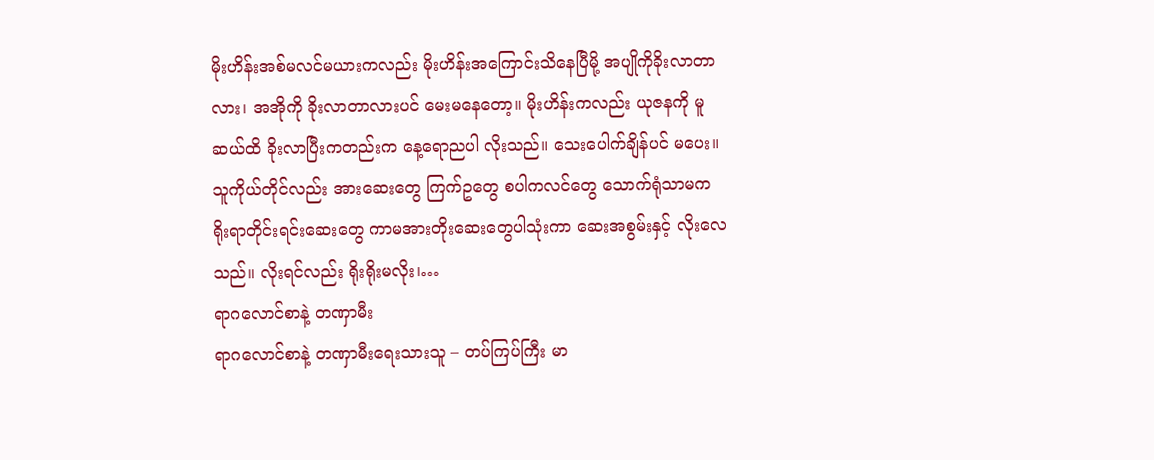မိုးဟိန်းအစ်မလင်မယားကလည်း မိုးဟိန်းအကြောင်းသိနေပြီမို့ အပျိုကိုခိုးလာတာလား၊ အအိုကို ခိုးလာတာလားပင် မေးမနေတော့။ မိုးဟိန်းကလည်း ယုဇနကို မူဆယ်ထိ ခိုးလာပြီးကတည်းက နေ့ရောညပါ လိုးသည်။ သေးပေါက်ချိန်ပင် မပေး။ သူကိုယ်တိုင်လည်း အားဆေးတွေ ကြက်ဥတွေ စပါကလင်တွေ သောက်ရုံသာမက ရိုးရာတိုင်းရင်းဆေးတွေ ကာမအားတိုးဆေးတွေပါသုံးကာ ဆေးအစွမ်းနှင့် လိုးလေသည်။ လိုးရင်လည်း ရိုးရိုးမလိုး၊…
ရာဂလောင်စာနဲ့ တဏှာမီး
ရာဂလောင်စာနဲ့ တဏှာမီးရေးသားသူ – တပ်ကြပ်ကြီး မာ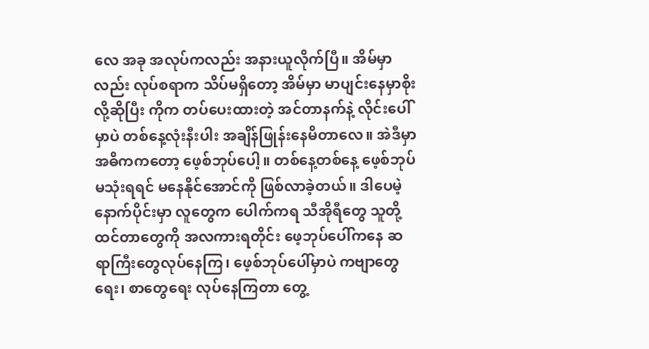လေ အခု အလုပ်ကလည်း အနားယူလိုက်ပြီ။ အိမ်မှာလည်း လုပ်စရာက သိပ်မရှိတော့ အိမ်မှာ မာပျင်းနေမှာစိုးလို့ဆိုပြီး ကိုက တပ်ပေးထားတဲ့ အင်တာနက်နဲ့ လိုင်းပေါ်မှာပဲ တစ်နေ့လုံးနီးပါး အချိန်ဖြုန်းနေမိတာလေ။ အဲဒီမှာ အဓိကကတော့ ဖေ့စ်ဘုပ်ပေါ့။ တစ်နေ့တစ်နေ့ ဖေ့စ်ဘုပ်မသုံးရရင် မနေနိုင်အောင်ကို ဖြစ်လာခဲ့တယ်။ ဒါပေမဲ့ နောက်ပိုင်းမှာ လူတွေက ပေါက်ကရ သီအိုရီတွေ သူတို့ထင်တာတွေကို အလကားရတိုင်း ဖေ့ဘုပ်ပေါ်ကနေ ဆရာကြီးတွေလုပ်နေကြ၊ ဖေ့စ်ဘုပ်ပေါ်မှာပဲ ကဗျာတွေရေး၊ စာတွေရေး လုပ်နေကြတာ တွေ့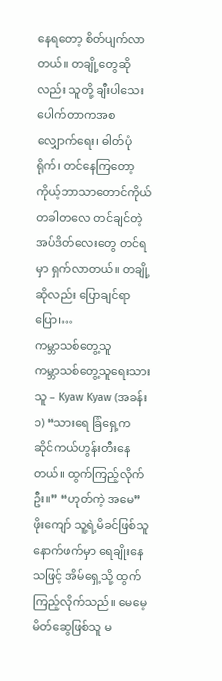နေရတော့ စိတ်ပျက်လာတယ်။ တချို့တွေဆိုလည်း သူတို့ ချီးပါသေးပေါက်တာကအစ လျှောက်ရေး၊ ဓါတ်ပုံရိုက်၊ တင်နေကြတော့ ကိုယ့်ဘာသာတောင်ကိုယ် တခါတလေ တင်ချင်တဲ့ အပ်ဒိတ်လေးတွေ တင်ရမှာ ရှက်လာတယ်။ တချို့ဆိုလည်း ပြောချင်ရာပြော၊…
ကမ္ဘာသစ်တွေ့သူ
ကမ္ဘာသစ်တွေ့သူရေးသားသူ – Kyaw Kyaw (အခန်း ၁) “သားရေ ခြံရှေ့က ဆိုင်ကယ်ဟွန်းတီးနေတယ်။ ထွက်ကြည့်လိုက်ဦး။” “ဟုတ်ကဲ့ အမေ” ဖိုးကျော် သူ့ရဲ့မိခင်ဖြစ်သူ နောက်ဖက်မှာ ရေချိုးနေသဖြင့် အိမ်ရှေ့သို့ ထွက်ကြည့်လိုက်သည်။ မေမေ့မိတ်ဆွေဖြစ်သူ မ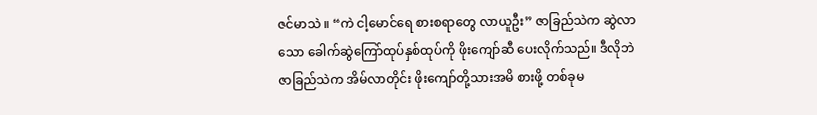ဇင်မာသဲ ။ “ကဲ ငါ့မောင်ရေ စားစရာတွေ လာယူဦး” ဇာခြည်သဲက ဆွဲလာသော ခေါက်ဆွဲကြော်ထုပ်နှစ်ထုပ်ကို ဖိုးကျော်ဆီ ပေးလိုက်သည်။ ဒီလိုဘဲ ဇာခြည်သဲက အိမ်လာတိုင်း ဖိုးကျော်တို့သားအမိ စားဖို့ တစ်ခုမ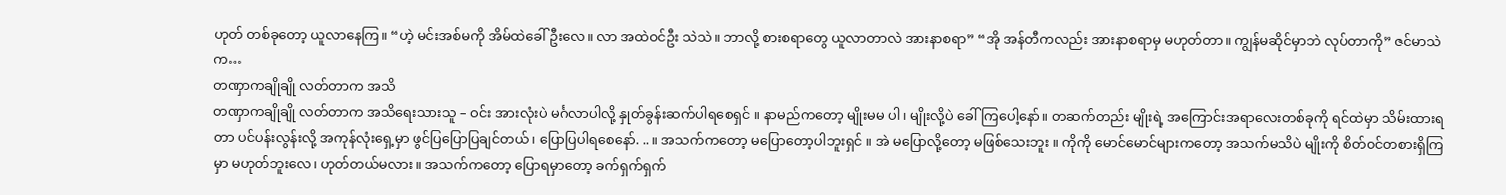ဟုတ် တစ်ခုတော့ ယူလာနေကြ။ “ဟဲ့ မင်းအစ်မကို အိမ်ထဲခေါ်ဦးလေ။ လာ အထဲဝင်ဦး သဲသဲ။ ဘာလို့ စားစရာတွေ ယူလာတာလဲ အားနာစရာ” “အို အန်တီကလည်း အားနာစရာမှ မဟုတ်တာ။ ကျွန်မဆိုင်မှာဘဲ လုပ်တာကို” ဇင်မာသဲက…
တဏှာကချိုချို လတ်တာက အသိ
တဏှာကချိုချို လတ်တာက အသိရေးသားသူ – ဝင်း အားလုံးပဲ မင်္ဂလာပါလို့ နှုတ်ခွန်းဆက်ပါရစေရှင် ။ နာမည်ကတော့ မျိုးမမ ပါ၊ မျိုးလို့ပဲ ခေါ်ကြပေါ့နော်။ တဆက်တည်း မျိုးရဲ့ အကြောင်းအရာလေးတစ်ခုကို ရင်ထဲမှာ သိမ်းထားရတာ ပင်ပန်းလွန်းလို့ အကုန်လုံးရှေ့မှာ ဖွင်ပြပြောပြချင်တယ်၊ ပြောပြပါရစေနော်. .. ။ အသက်ကတော့ မပြောတော့ပါဘူးရှင် ။ အဲ မပြောလို့တော့ မဖြစ်သေးဘူး ။ ကိုကို မောင်မောင်များကတော့ အသက်မသိပဲ မျိုးကို စိတ်၀င်တစားရှိကြမှာ မဟုတ်ဘူးလေ၊ ဟုတ်တယ်မလား။ အသက်ကတော့ ပြောရမှာတော့ ခက်ရှက်ရှက်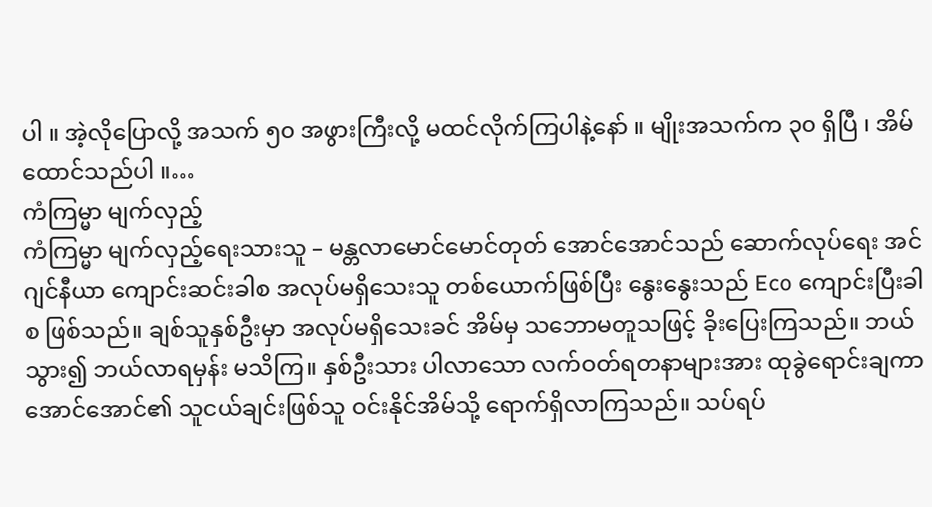ပါ ။ အဲ့လိုပြောလို့ အသက် ၅၀ အဖွားကြီးလို့ မထင်လိုက်ကြပါနဲ့နော် ။ မျိုးအသက်က ၃၀ ရှိပြီ ၊ အိမ်ထောင်သည်ပါ ။…
ကံကြမ္မာ မျက်လှည့်
ကံကြမ္မာ မျက်လှည့်ရေးသားသူ – မန္တလာမောင်မောင်တုတ် အောင်အောင်သည် ဆောက်လုပ်ရေး အင်ဂျင်နီယာ ကျောင်းဆင်းခါစ အလုပ်မရှိသေးသူ တစ်ယောက်ဖြစ်ပြီး နွေးနွေးသည် Eco ကျောင်းပြီးခါစ ဖြစ်သည်။ ချစ်သူနှစ်ဦးမှာ အလုပ်မရှိသေးခင် အိမ်မှ သဘောမတူသဖြင့် ခိုးပြေးကြသည်။ ဘယ်သွား၍ ဘယ်လာရမှန်း မသိကြ။ နှစ်ဦးသား ပါလာသော လက်ဝတ်ရတနာများအား ထုခွဲရောင်းချကာ အောင်အောင်၏ သူငယ်ချင်းဖြစ်သူ ဝင်းနိုင်အိမ်သို့ ရောက်ရှိလာကြသည်။ သပ်ရပ်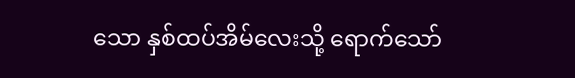သော နှစ်ထပ်အိမ်လေးသို့ ရောက်သော်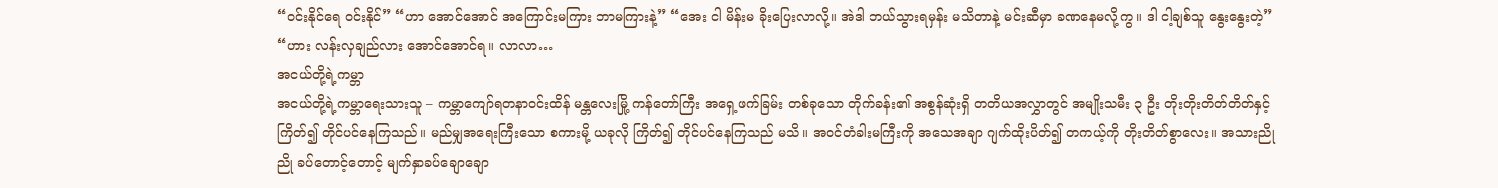“ဝင်းနိုင်ရေ ဝင်းနိုင်” “ဟာ အောင်အောင် အကြောင်းမကြား ဘာမကြားနဲ့” “အေး ငါ မိန်းမ ခိုးပြေးလာလို့။ အဲဒါ ဘယ်သွားရမှန်း မသိတာနဲ့ မင်းဆီမှာ ခဏနေမလို့ကွ။ ဒါ ငါ့ချစ်သူ နွေးနွေးတဲ့” “ဟား လန်းလှချည်လား အောင်အောင်ရ။ လာလာ…
အငယ်တို့ရဲ့ကမ္ဘာ
အငယ်တို့ရဲ့ကမ္ဘာရေးသားသူ – ကမ္ဘာကျော်ရတနာဝင်းထိန် မန္တလေးမြို့ ကန်တော်ကြီး အရှေ့ဖက်ခြမ်း တစ်ခုသော တိုက်ခန်း၏ အစွန်ဆုံးရှိ တတိယအလွှာတွင် အမျိုးသမီး ၃ ဦး တိုးတိုးတိတ်တိတ်နှင့် ကြိတ်၍ တိုင်ပင်နေကြသည်။ မည်မျှအရေးကြီးသော စကားမို့ ယခုလို ကြိတ်၍ တိုင်ပင်နေကြသည် မသိ။ အဝင်တံခါးမကြီးကို အသေအချာ ဂျက်ထိုးပိတ်၍ တကယ့်ကို တိုးတိတ်စွာလေး။ အသားညိုညို ခပ်တောင့်တောင့် မျက်နှာခပ်ချောချော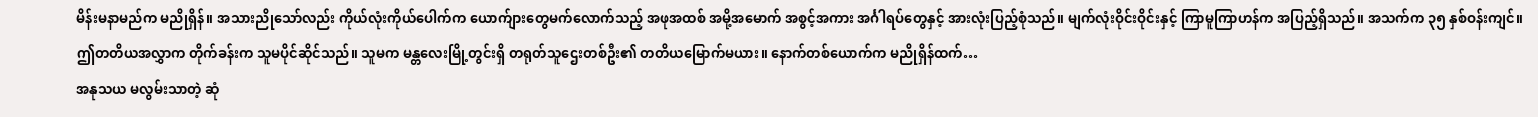မိန်းမနာမည်က မညိုရှိန်။ အသားညိုသော်လည်း ကိုယ်လုံးကိုယ်ပေါက်က ယောက်ျားတွေမက်လောက်သည့် အဖုအထစ် အမို့အမောက် အစွင့်အကား အင်္ဂါရပ်တွေနှင့် အားလုံးပြည့်စုံသည်။ မျက်လုံးဝိုင်းဝိုင်းနှင့် ကြာမူကြာဟန်က အပြည့်ရှိသည်။ အသက်က ၃၅ နှစ်ဝန်းကျင်။ ဤတတိယအလွှာက တိုက်ခန်းက သူမပိုင်ဆိုင်သည်။ သူမက မန္တလေးမြို့တွင်းရှိ တရုတ်သူဌေးတစ်ဦး၏ တတိယမြောက်မယား။ နောက်တစ်ယောက်က မညိုရှိန်ထက်…
အနုသယ မလွမ်းသာတဲ့ ဆုံ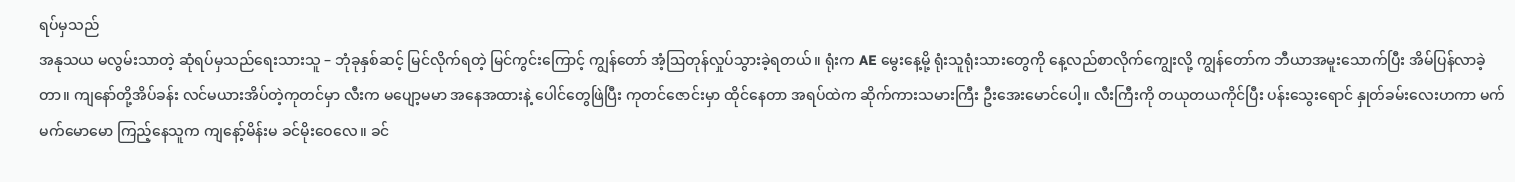ရပ်မှသည်
အနုသယ မလွမ်းသာတဲ့ ဆုံရပ်မှသည်ရေးသားသူ – ဘုံခုနှစ်ဆင့် မြင်လိုက်ရတဲ့ မြင်ကွင်းကြောင့် ကျွန်တော် အံ့ဩတုန်လှုပ်သွားခဲ့ရတယ်။ ရုံးက AE မွေးနေ့မို့ ရုံးသူရုံးသားတွေကို နေ့လည်စာလိုက်ကျွေးလို့ ကျွန်တော်က ဘီယာအမူးသောက်ပြီး အိမ်ပြန်လာခဲ့တာ။ ကျနော်တို့အိပ်ခန်း လင်မယားအိပ်တဲ့ကုတင်မှာ လီးက မပျော့မမာ အနေအထားနဲ့ ပေါင်တွေဖြဲပြီး ကုတင်ဇောင်းမှာ ထိုင်နေတာ အရပ်ထဲက ဆိုက်ကားသမားကြီး ဦးအေးမောင်ပေါ့။ လီးကြီးကို တယုတယကိုင်ပြီး ပန်းသွေးရောင် နှုတ်ခမ်းလေးဟကာ မက်မက်မောမော ကြည့်နေသူက ကျနော့်မိန်းမ ခင်မိုးဝေလေ။ ခင်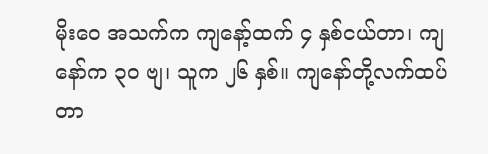မိုးဝေ အသက်က ကျနော့်ထက် ၄ နှစ်ငယ်တာ၊ ကျနော်က ၃ဝ ဗျ၊ သူက ၂၆ နှစ်။ ကျနော်တို့လက်ထပ်တာ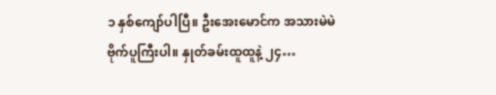၁ နှစ်ကျော်ပါပြီ။ ဦးအေးမောင်က အသားမဲမဲ ဗိုက်ပူကြီးပါ။ နှုတ်ခမ်းထူထူနဲ့ ၂၄…